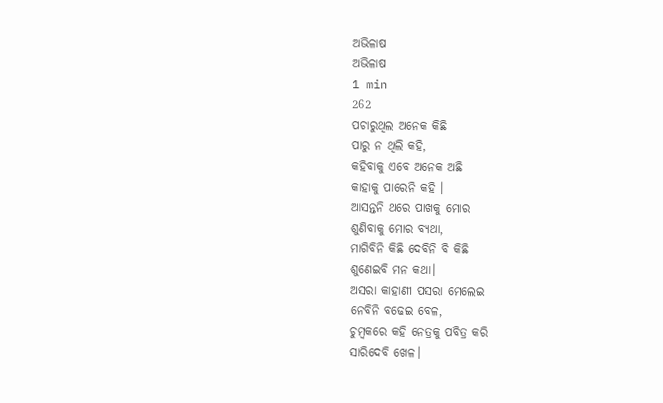ଅଭିଳାଷ
ଅଭିଳାଷ
1 min
262
ପଚାରୁଥିଲ ଅନେକ କିଛି
ପାରୁ ନ ଥିଲି କହି,
କହିବାକୁ ଏବେ ଅନେକ ଅଛି
କାହାକୁ ପାରେନି କହି ।
ଆସନ୍ତନି ଥରେ ପାଖକୁ ମୋର
ଶୁଣିବାକୁ ମୋର ବ୍ୟଥା,
ମାଗିବିନି କିଛି ଦେବିନି ବି କିଛି
ଶୁଣେଇବି ମନ କଥା।
ଅସରା କାହାଣୀ ପସରା ମେଲେଇ
ନେବିନି ବଢେଇ ବେଳ,
ଚୁମ୍ବକରେ କହି ନେତ୍ରକୁ ପବିତ୍ର କରି
ସାରିଦେବି ଖେଳ।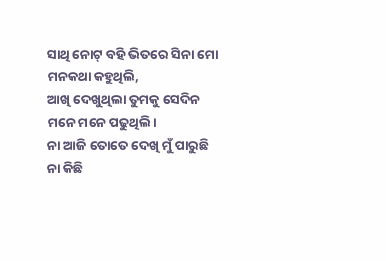ସାଥି ନୋଟ୍ ବହି ଭିତରେ ସିନା ମୋ
ମନକଥା କହୁଥିଲି,
ଆଖି ଦେଖୁଥିଲା ତୁମକୁ ସେଦିନ
ମନେ ମନେ ପଢୁଥିଲି।
ନା ଆଜି ତୋତେ ଦେଖି ମୁଁ ପାରୁଛି
ନା କିଛି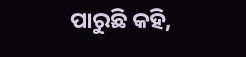ପାରୁଛି କହି,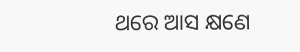ଥରେ ଆସ କ୍ଷଣେ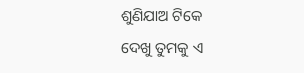ଶୁଣିଯାଅ ଟିକେ
ଦେଖୁ ତୁମକୁ ଏ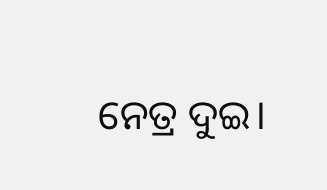ନେତ୍ର ଦୁଇ।